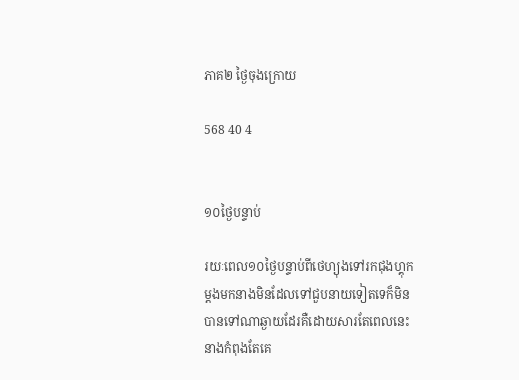ភាគ២ ថ្ងៃចុងក្រោយ

568 40 4


១០ថ្ងៃបន្ទាប់

រយៈពេល១០ថ្ងៃបន្ទាប់ពីថេហ្យុងទៅរកជុងហ្គុកម្តងមកនាងមិនដែលទៅជួបនាយទៀតទេក៏មិនបានទៅណាឆ្ងាយដែរគឺដោយសារតែពេលនេះនាងកំពុងតែគេ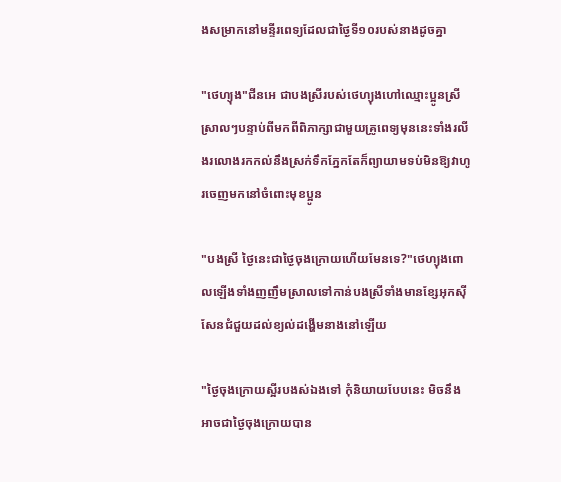ងសម្រាកនៅមន្ទីរពេទ្យដែលជាថ្ងៃទី១០របស់នាងដូចគ្នា

"ថេហ្យុង"ជីនអេ ជាបងស្រីរបស់ថេហ្យុងហៅឈ្មោះប្អូនស្រីស្រាលៗបន្ទាប់ពីមកពីពិភាក្សាជាមួយគ្រូពេទ្យមុននេះទាំងរលីងរលោងរកកល់នឹងស្រក់ទឹកភ្នែកតែក៏ព្យាយាមទប់មិនឱ្យវាហូរចេញមកនៅចំពោះមុខប្អូន

"បងស្រី ថ្ងៃនេះជាថ្ងៃចុងក្រោយហើយមែនទេ?"ថេហ្យុងពោលឡើងទាំងញញឹមស្រាលទៅកាន់បងស្រីទាំងមានខ្សែអុកស៊ីសែនជំជួយដល់ខ្យល់ដង្ហើមនាងនៅឡើយ

"ថ្ងៃចុងក្រោយស្អីរបងស់ឯងទៅ កុំនិយាយបែបនេះ មិចនឹងអាចជាថ្ងៃចុងក្រោយបាន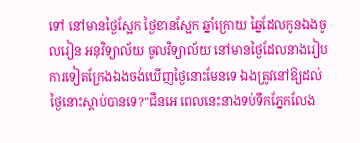ទៅ នៅមានថ្ងៃស្អែក ថ្ងៃខានស្អែក ឆ្នាំក្រោយ ឆ្នៃដែលកូនឯងចូលរៀន អនុវិទ្យាល័យ ចូលវិទ្យាល័យ នៅមានថ្ងៃដែលនាងរៀបការទៀតក្រែងឯងចង់ឃើញថ្ងៃនោះមែនទេ ឯងត្រូវនៅឱ្យដល់ថ្ងៃនោះស្ដាប់បានទេ?"ជីនអេ ពេលនេះនាងទប់ទឹកភ្នែកលែង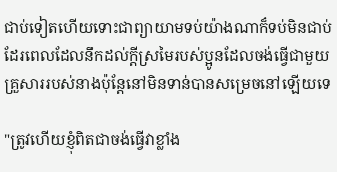ជាប់ទៀតហើយទោះជាព្យាយាមទប់យ៉ាងណាក៏ទប់មិនជាប់ដែរពេលដែលនឹកដល់ក្តីស្រមៃរបស់ប្អូនដែលចង់ធ្វើជាមួយគ្រួសាររបស់នាងប៉ុន្តែនៅមិនទាន់បានសម្រេចនៅឡើយទេ

"ត្រូវហើយខ្ញុំពិតជាចង់ធ្វើវាខ្លាំង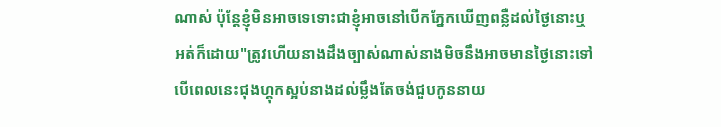ណាស់ ប៉ុន្តែខ្ញុំមិនអាចទេទោះជាខ្ញុំអាចនៅបើកភ្នែកឃើញពន្លឺដល់ថ្ងៃនោះឬអត់ក៏ដោយ"ត្រូវហើយនាងដឹងច្បាស់ណាស់នាងមិចនឹងអាចមានថ្ងៃនោះទៅបើពេលនេះជុងហ្គុកស្អប់នាងដល់ម្លឹងតែចង់ជួបកូននាយ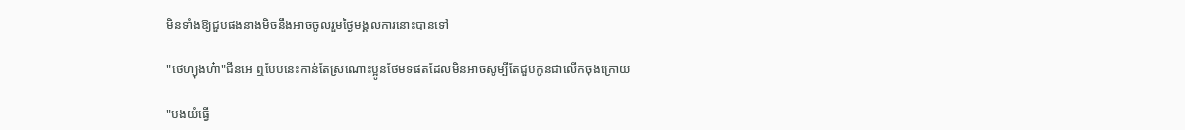មិនទាំងឱ្យជួបផងនាងមិចនឹងអាចចូលរួមថ្ងៃមង្គលការនោះបានទៅ

"ថេហ្យុងហ៎ា"ជីនអេ ឮបែបនេះកាន់តែស្រណោះប្អូនថែមទផតដែលមិនអាចសូម្បីតែជួបកូនជាលើកចុងក្រោយ

"បងយំធ្វើ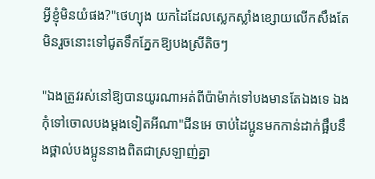អ្វីខ្ញុំមិនយំផង?"ថេហ្យុង យកដៃដែលស្លេកស្លាំងខ្សោយលើកសឹងតែមិនរួចនោះទៅជូតទឹកភ្នែកឱ្យបងស្រីតិចៗ

"ឯងត្រូវរស់នៅឱ្យបានយូរណាអត់ពីប៉ាម៉ាក់ទៅបងមានតែឯងទេ ឯងកុំទៅចោលបងម្តងទៀតអីណា"ជីនអេ ចាប់ដៃប្អូនមកកាន់ដាក់ផ្អឹបនឹងថ្ពាល់បងប្អូននាងពិតជាស្រឡាញ់គ្នា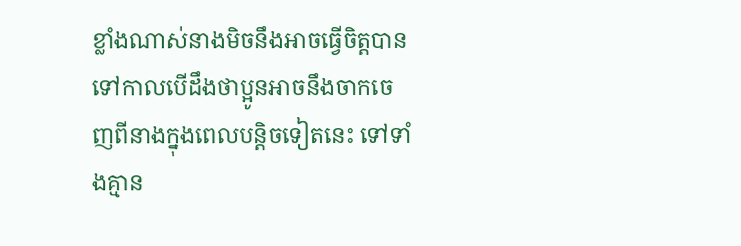ខ្លាំងណាស់នាងមិចនឹងអាចធ្វើចិត្តបានទៅកាលបើដឹងថាប្អូនអាចនឹងចាកចេញពីនាងក្នុងពេលបន្តិចទៀតនេះ ទៅទាំងគ្មាន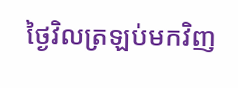ថ្ងៃវិលត្រឡប់មកវិញ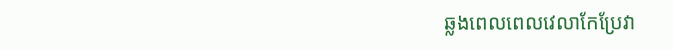ឆ្លងពេលពេលវេលាកែប្រែវា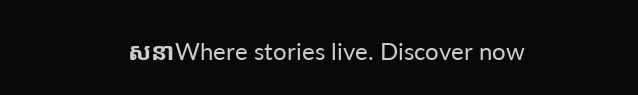សនាWhere stories live. Discover now